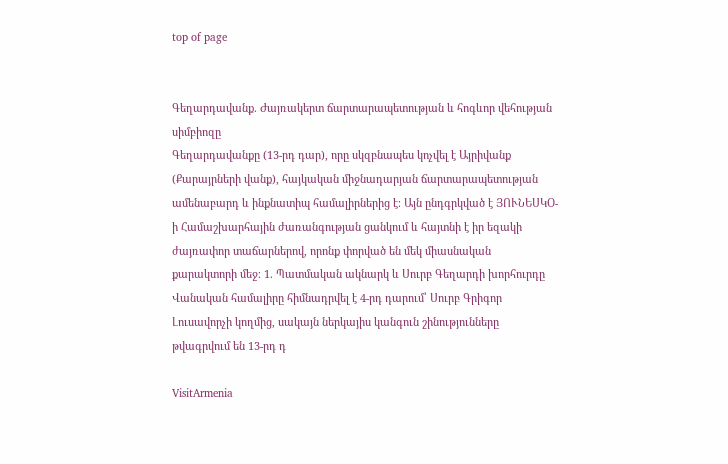top of page


Գեղարդավանք. Ժայռակերտ ճարտարապետության և հոգևոր վեհության սիմբիոզը
Գեղարդավանքը (13-րդ դար), որը սկզբնապես կոչվել է Այրիվանք (Քարայրների վանք), հայկական միջնադարյան ճարտարապետության ամենաբարդ և ինքնատիպ համալիրներից է։ Այն ընդգրկված է ՅՈՒՆԵՍԿՕ-ի Համաշխարհային ժառանգության ցանկում և հայտնի է իր եզակի ժայռափոր տաճարներով, որոնք փորված են մեկ միասնական քարակտորի մեջ։ 1. Պատմական ակնարկ և Սուրբ Գեղարդի խորհուրդը Վանական համալիրը հիմնադրվել է 4-րդ դարում՝ Սուրբ Գրիգոր Լուսավորչի կողմից, սակայն ներկայիս կանգուն շինությունները թվագրվում են 13-րդ դ

VisitArmenia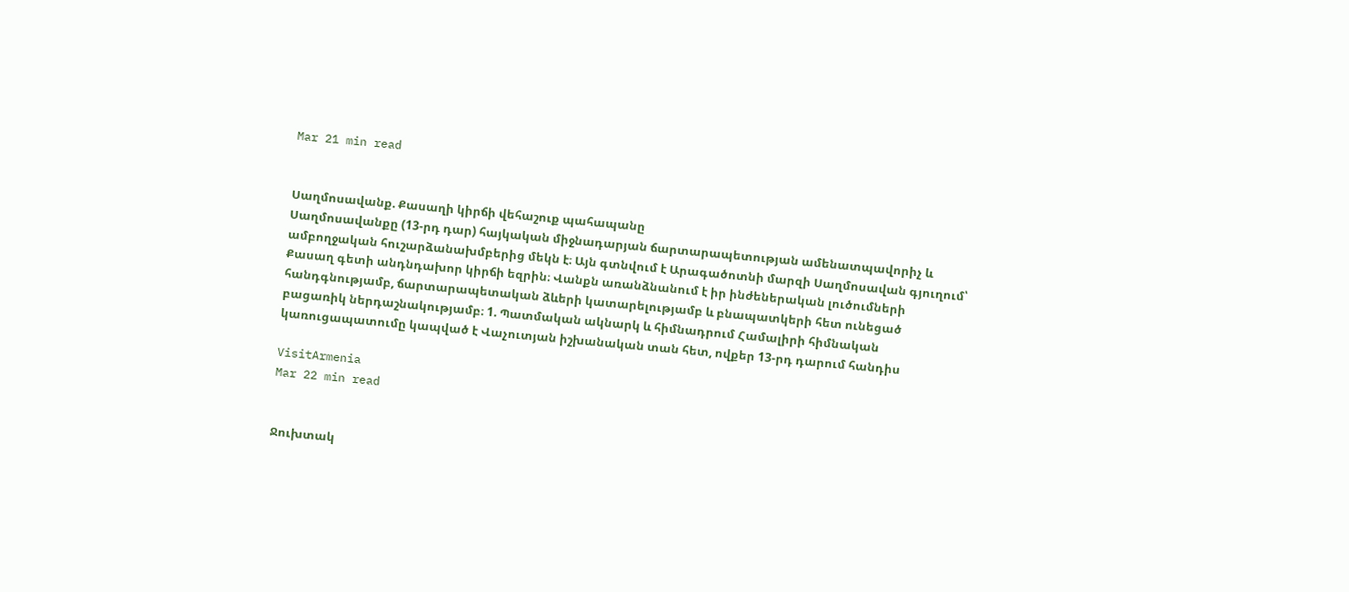Mar 21 min read


Սաղմոսավանք. Քասաղի կիրճի վեհաշուք պահապանը
Սաղմոսավանքը (13-րդ դար) հայկական միջնադարյան ճարտարապետության ամենատպավորիչ և ամբողջական հուշարձանախմբերից մեկն է։ Այն գտնվում է Արագածոտնի մարզի Սաղմոսավան գյուղում՝ Քասաղ գետի անդնդախոր կիրճի եզրին։ Վանքն առանձնանում է իր ինժեներական լուծումների հանդգնությամբ, ճարտարապետական ձևերի կատարելությամբ և բնապատկերի հետ ունեցած բացառիկ ներդաշնակությամբ։ 1. Պատմական ակնարկ և հիմնադրում Համալիրի հիմնական կառուցապատումը կապված է Վաչուտյան իշխանական տան հետ, ովքեր 13-րդ դարում հանդիս

VisitArmenia
Mar 22 min read


Ջուխտակ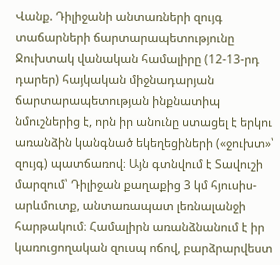Վանք. Դիլիջանի անտառների զույգ տաճարների ճարտարապետությունը
Ջուխտակ վանական համալիրը (12-13-րդ դարեր) հայկական միջնադարյան ճարտարապետության ինքնատիպ նմուշներից է, որն իր անունը ստացել է երկու առանձին կանգնած եկեղեցիների («ջուխտ»՝ զույգ) պատճառով։ Այն գտնվում է Տավուշի մարզում՝ Դիլիջան քաղաքից 3 կմ հյուսիս-արևմուտք, անտառապատ լեռնալանջի հարթակում։ Համալիրն առանձնանում է իր կառուցողական զուսպ ոճով, բարձրարվեստ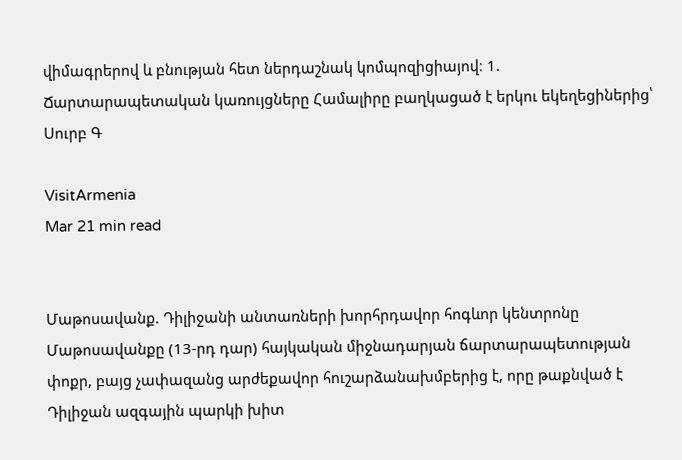վիմագրերով և բնության հետ ներդաշնակ կոմպոզիցիայով։ 1. Ճարտարապետական կառույցները Համալիրը բաղկացած է երկու եկեղեցիներից՝ Սուրբ Գ

VisitArmenia
Mar 21 min read


Մաթոսավանք. Դիլիջանի անտառների խորհրդավոր հոգևոր կենտրոնը
Մաթոսավանքը (13-րդ դար) հայկական միջնադարյան ճարտարապետության փոքր, բայց չափազանց արժեքավոր հուշարձանախմբերից է, որը թաքնված է Դիլիջան ազգային պարկի խիտ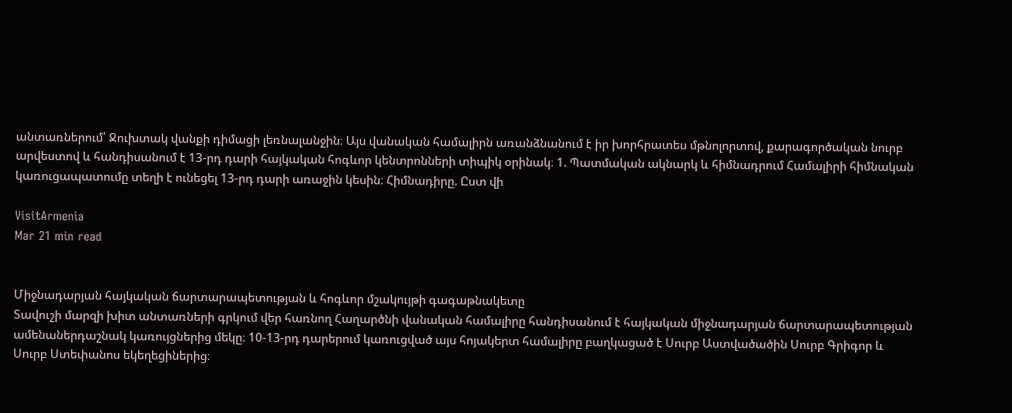անտառներում՝ Ջուխտակ վանքի դիմացի լեռնալանջին։ Այս վանական համալիրն առանձնանում է իր խորհրատես մթնոլորտով, քարագործական նուրբ արվեստով և հանդիսանում է 13-րդ դարի հայկական հոգևոր կենտրոնների տիպիկ օրինակ։ 1. Պատմական ակնարկ և հիմնադրում Համալիրի հիմնական կառուցապատումը տեղի է ունեցել 13-րդ դարի առաջին կեսին։ Հիմնադիրը. Ըստ վի

VisitArmenia
Mar 21 min read


Միջնադարյան հայկական ճարտարապետության և հոգևոր մշակույթի գագաթնակետը
Տավուշի մարզի խիտ անտառների գրկում վեր հառնող Հաղարծնի վանական համալիրը հանդիսանում է հայկական միջնադարյան ճարտարապետության ամենաներդաշնակ կառույցներից մեկը։ 10-13-րդ դարերում կառուցված այս հոյակերտ համալիրը բաղկացած է Սուրբ Աստվածածին Սուրբ Գրիգոր և Սուրբ Ստեփանոս եկեղեցիներից։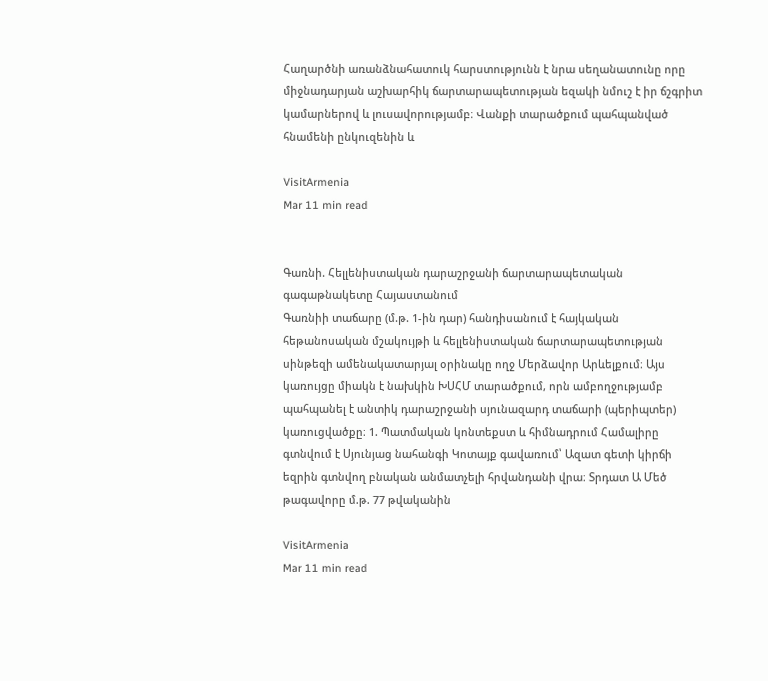Հաղարծնի առանձնահատուկ հարստությունն է նրա սեղանատունը որը միջնադարյան աշխարհիկ ճարտարապետության եզակի նմուշ է իր ճշգրիտ կամարներով և լուսավորությամբ։ Վանքի տարածքում պահպանված հնամենի ընկուզենին և

VisitArmenia
Mar 11 min read


Գառնի. Հելլենիստական դարաշրջանի ճարտարապետական գագաթնակետը Հայաստանում
Գառնիի տաճարը (մ.թ. 1-ին դար) հանդիսանում է հայկական հեթանոսական մշակույթի և հելլենիստական ճարտարապետության սինթեզի ամենակատարյալ օրինակը ողջ Մերձավոր Արևելքում։ Այս կառույցը միակն է նախկին ԽՍՀՄ տարածքում, որն ամբողջությամբ պահպանել է անտիկ դարաշրջանի սյունազարդ տաճարի (պերիպտեր) կառուցվածքը։ 1. Պատմական կոնտեքստ և հիմնադրում Համալիրը գտնվում է Սյունյաց նահանգի Կոտայք գավառում՝ Ազատ գետի կիրճի եզրին գտնվող բնական անմատչելի հրվանդանի վրա։ Տրդատ Ա Մեծ թագավորը մ.թ. 77 թվականին

VisitArmenia
Mar 11 min read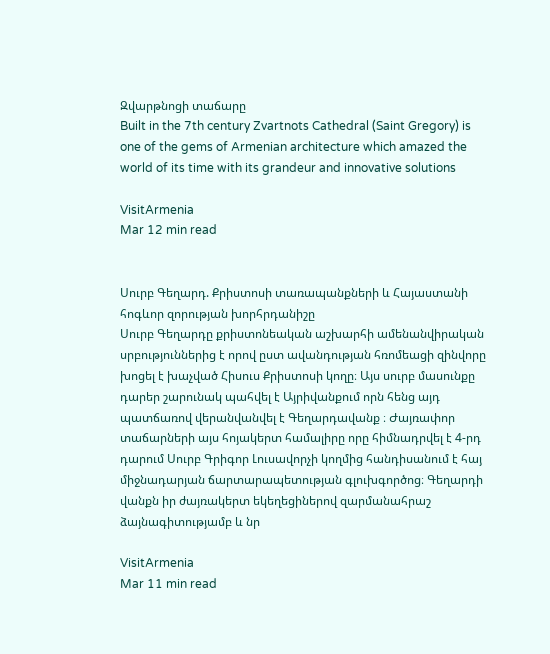Զվարթնոցի տաճարը
Built in the 7th century Zvartnots Cathedral (Saint Gregory) is one of the gems of Armenian architecture which amazed the world of its time with its grandeur and innovative solutions

VisitArmenia
Mar 12 min read


Սուրբ Գեղարդ. Քրիստոսի տառապանքների և Հայաստանի հոգևոր զորության խորհրդանիշը
Սուրբ Գեղարդը քրիստոնեական աշխարհի ամենանվիրական սրբություններից է որով ըստ ավանդության հռոմեացի զինվորը խոցել է խաչված Հիսուս Քրիստոսի կողը։ Այս սուրբ մասունքը դարեր շարունակ պահվել է Այրիվանքում որն հենց այդ պատճառով վերանվանվել է Գեղարդավանք ։ Ժայռափոր տաճարների այս հոյակերտ համալիրը որը հիմնադրվել է 4-րդ դարում Սուրբ Գրիգոր Լուսավորչի կողմից հանդիսանում է հայ միջնադարյան ճարտարապետության գլուխգործոց։ Գեղարդի վանքն իր ժայռակերտ եկեղեցիներով զարմանահրաշ ձայնագիտությամբ և նր

VisitArmenia
Mar 11 min read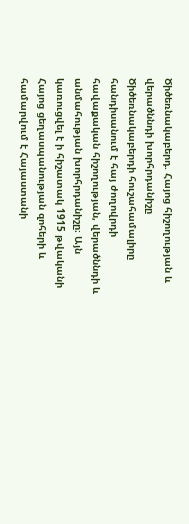Ծիծեռնակաբերդ. Հայոց հիշողության և վերածննդի խորհրդանիշը
Ծիծեռնակաբերդի հուշահամալիրը հանդիսանում է հայ ժողովրդի հավաքական հիշողության, վերածննդի և անմահության խորհրդանիշը։ Այն կառուցվել է ի հիշատակ 1915 թվականի Հայոց ցեղասպանության զոհերի և համարվում է Հայաստանի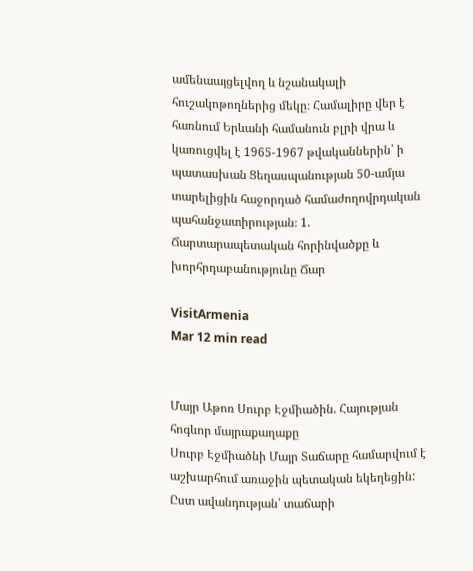ամենաայցելվող և նշանակալի հուշակոթողներից մեկը։ Համալիրը վեր է հառնում Երևանի համանուն բլրի վրա և կառուցվել է 1965-1967 թվականներին՝ ի պատասխան Ցեղասպանության 50-ամյա տարելիցին հաջորդած համաժողովրդական պահանջատիրության։ 1. Ճարտարապետական հորինվածքը և խորհրդաբանությունը Ճար

VisitArmenia
Mar 12 min read


Մայր Աթոռ Սուրբ Էջմիածին. Հայության հոգևոր մայրաքաղաքը
Սուրբ Էջմիածնի Մայր Տաճարը համարվում է աշխարհում առաջին պետական եկեղեցին: Ըստ ավանդության՝ տաճարի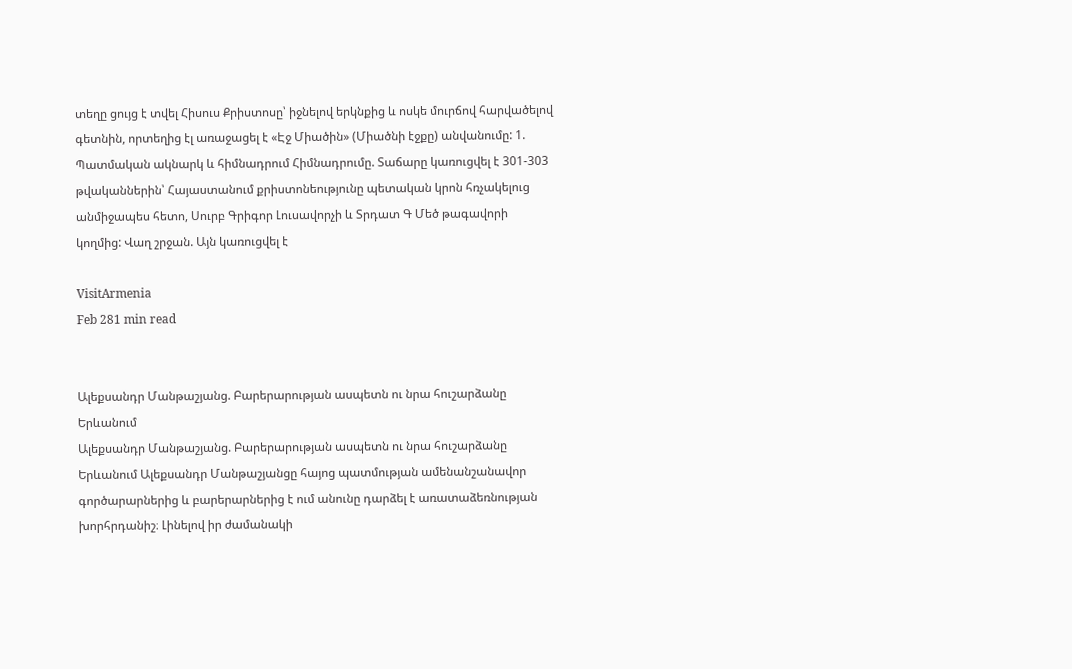տեղը ցույց է տվել Հիսուս Քրիստոսը՝ իջնելով երկնքից և ոսկե մուրճով հարվածելով գետնին, որտեղից էլ առաջացել է «Էջ Միածին» (Միածնի էջքը) անվանումը: 1. Պատմական ակնարկ և հիմնադրում Հիմնադրումը. Տաճարը կառուցվել է 301-303 թվականներին՝ Հայաստանում քրիստոնեությունը պետական կրոն հռչակելուց անմիջապես հետո, Սուրբ Գրիգոր Լուսավորչի և Տրդատ Գ Մեծ թագավորի կողմից: Վաղ շրջան. Այն կառուցվել է

VisitArmenia
Feb 281 min read


Ալեքսանդր Մանթաշյանց. Բարերարության ասպետն ու նրա հուշարձանը Երևանում
Ալեքսանդր Մանթաշյանց. Բարերարության ասպետն ու նրա հուշարձանը Երևանում Ալեքսանդր Մանթաշյանցը հայոց պատմության ամենանշանավոր գործարարներից և բարերարներից է ում անունը դարձել է առատաձեռնության խորհրդանիշ։ Լինելով իր ժամանակի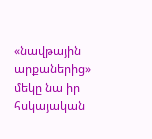«նավթային արքաներից» մեկը նա իր հսկայական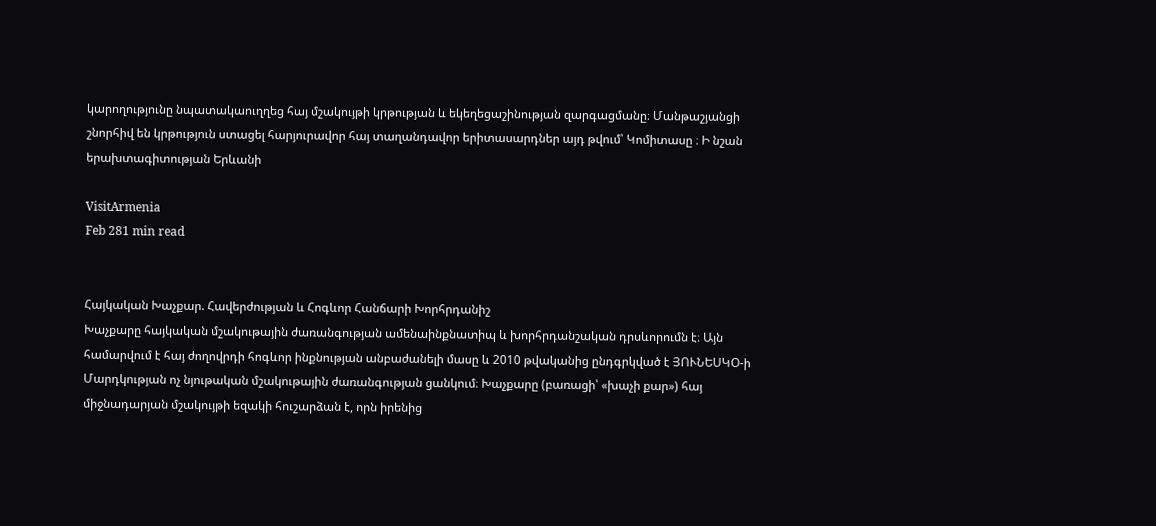կարողությունը նպատակաուղղեց հայ մշակույթի կրթության և եկեղեցաշինության զարգացմանը։ Մանթաշյանցի շնորհիվ են կրթություն ստացել հարյուրավոր հայ տաղանդավոր երիտասարդներ այդ թվում՝ Կոմիտասը ։ Ի նշան երախտագիտության Երևանի

VisitArmenia
Feb 281 min read


Հայկական Խաչքար. Հավերժության և Հոգևոր Հանճարի Խորհրդանիշ
Խաչքարը հայկական մշակութային ժառանգության ամենաինքնատիպ և խորհրդանշական դրսևորումն է։ Այն համարվում է հայ ժողովրդի հոգևոր ինքնության անբաժանելի մասը և 2010 թվականից ընդգրկված է ՅՈՒՆԵՍԿՕ-ի Մարդկության ոչ նյութական մշակութային ժառանգության ցանկում։ Խաչքարը (բառացի՝ «խաչի քար») հայ միջնադարյան մշակույթի եզակի հուշարձան է, որն իրենից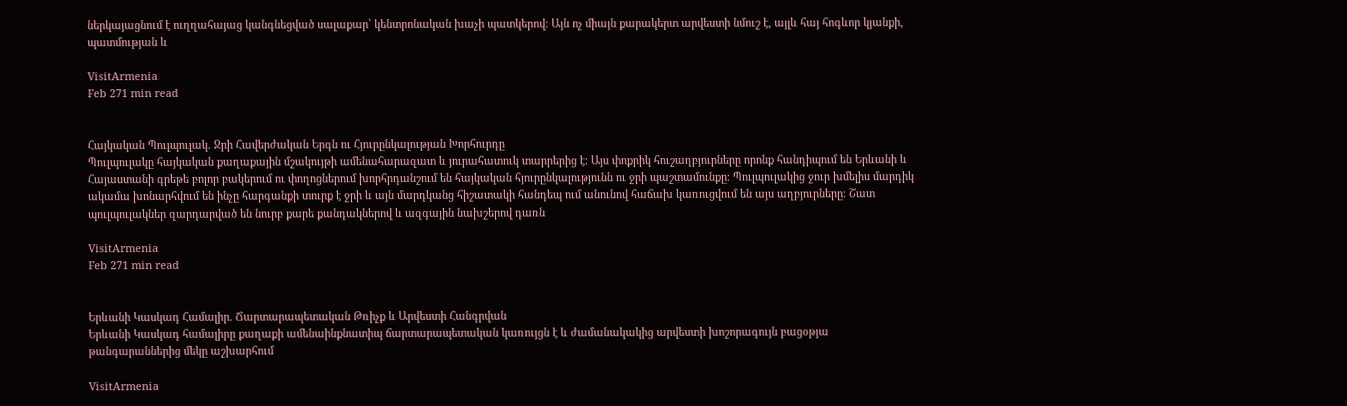ներկայացնում է ուղղահայաց կանգնեցված սալաքար՝ կենտրոնական խաչի պատկերով։ Այն ոչ միայն քարակերտ արվեստի նմուշ է, այլև հայ հոգևոր կյանքի, պատմության և

VisitArmenia
Feb 271 min read


Հայկական Պուլպուլակ. Ջրի Հավերժական Երգն ու Հյուրընկալության Խորհուրդը
Պուլպուլակը հայկական քաղաքային մշակույթի ամենահարազատ և յուրահատուկ տարրերից է։ Այս փոքրիկ հուշաղբյուրները որոնք հանդիպում են Երևանի և Հայաստանի գրեթե բոլոր բակերում ու փողոցներում խորհրդանշում են հայկական հյուրընկալությունն ու ջրի պաշտամունքը։ Պուլպուլակից ջուր խմելիս մարդիկ ակամա խոնարհվում են ինչը հարգանքի տուրք է ջրի և այն մարդկանց հիշատակի հանդեպ ում անունով հաճախ կառուցվում են այս աղբյուրները։ Շատ պուլպուլակներ զարդարված են նուրբ քարե քանդակներով և ազգային նախշերով դառն

VisitArmenia
Feb 271 min read


Երևանի Կասկադ Համալիր. Ճարտարապետական Թռիչք և Արվեստի Հանգրվան
Երևանի Կասկադ համալիրը քաղաքի ամենաինքնատիպ ճարտարապետական կառույցն է և ժամանակակից արվեստի խոշորագույն բացօթյա թանգարաններից մեկը աշխարհում

VisitArmenia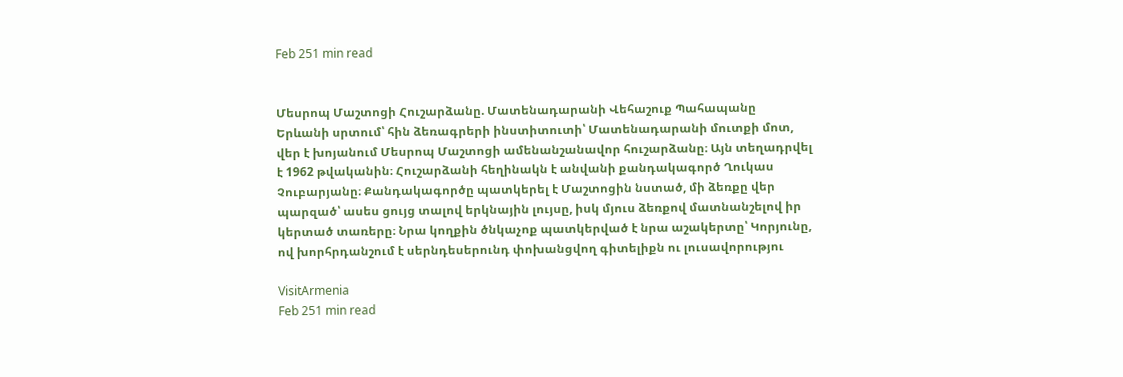Feb 251 min read


Մեսրոպ Մաշտոցի Հուշարձանը. Մատենադարանի Վեհաշուք Պահապանը
Երևանի սրտում՝ հին ձեռագրերի ինստիտուտի՝ Մատենադարանի մուտքի մոտ, վեր է խոյանում Մեսրոպ Մաշտոցի ամենանշանավոր հուշարձանը։ Այն տեղադրվել է 1962 թվականին։ Հուշարձանի հեղինակն է անվանի քանդակագործ Ղուկաս Չուբարյանը։ Քանդակագործը պատկերել է Մաշտոցին նստած, մի ձեռքը վեր պարզած՝ ասես ցույց տալով երկնային լույսը, իսկ մյուս ձեռքով մատնանշելով իր կերտած տառերը։ Նրա կողքին ծնկաչոք պատկերված է նրա աշակերտը՝ Կորյունը, ով խորհրդանշում է սերնդեսերունդ փոխանցվող գիտելիքն ու լուսավորությու

VisitArmenia
Feb 251 min read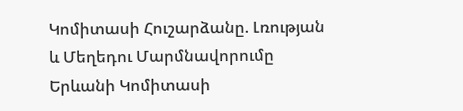Կոմիտասի Հուշարձանը. Լռության և Մեղեդու Մարմնավորումը
Երևանի Կոմիտասի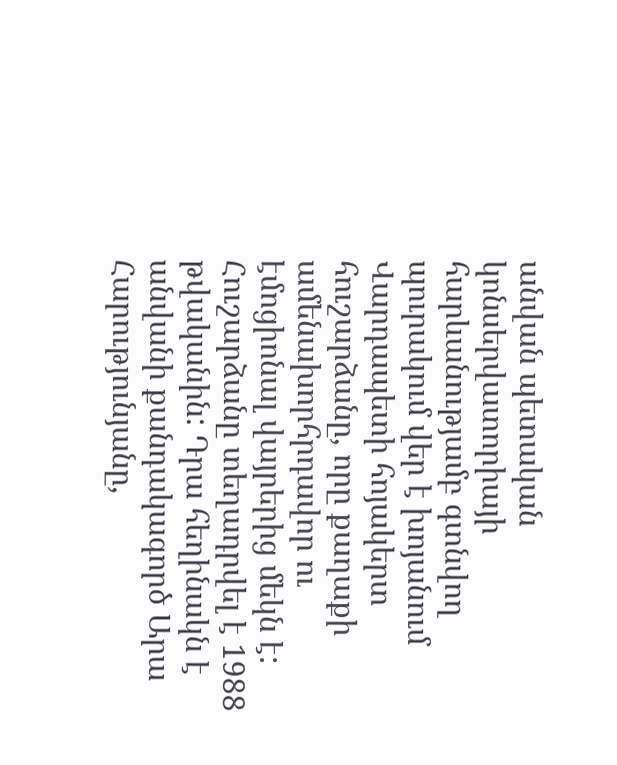անվան պետական կոնսերվատորիայի հարևանությամբ գտնվող պուրակում վեր է խոյանում Վարդապետի հոյակերտ հուշարձանը, որը քաղաքի ամենախորհրդավոր ու էմոցիոնալ վայրերից մեկն է: Հուշարձանը տեղադրվել է 1988 թվականին: Դրա հեղինակն է անվանի քանդակագործ Արա Հարությունյանը,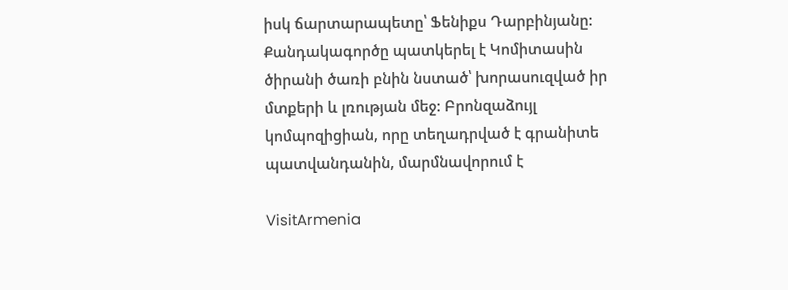իսկ ճարտարապետը՝ Ֆենիքս Դարբինյանը: Քանդակագործը պատկերել է Կոմիտասին ծիրանի ծառի բնին նստած՝ խորասուզված իր մտքերի և լռության մեջ: Բրոնզաձույլ կոմպոզիցիան, որը տեղադրված է գրանիտե պատվանդանին, մարմնավորում է

VisitArmenia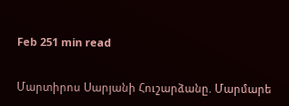Feb 251 min read


Մարտիրոս Սարյանի Հուշարձանը. Մարմարե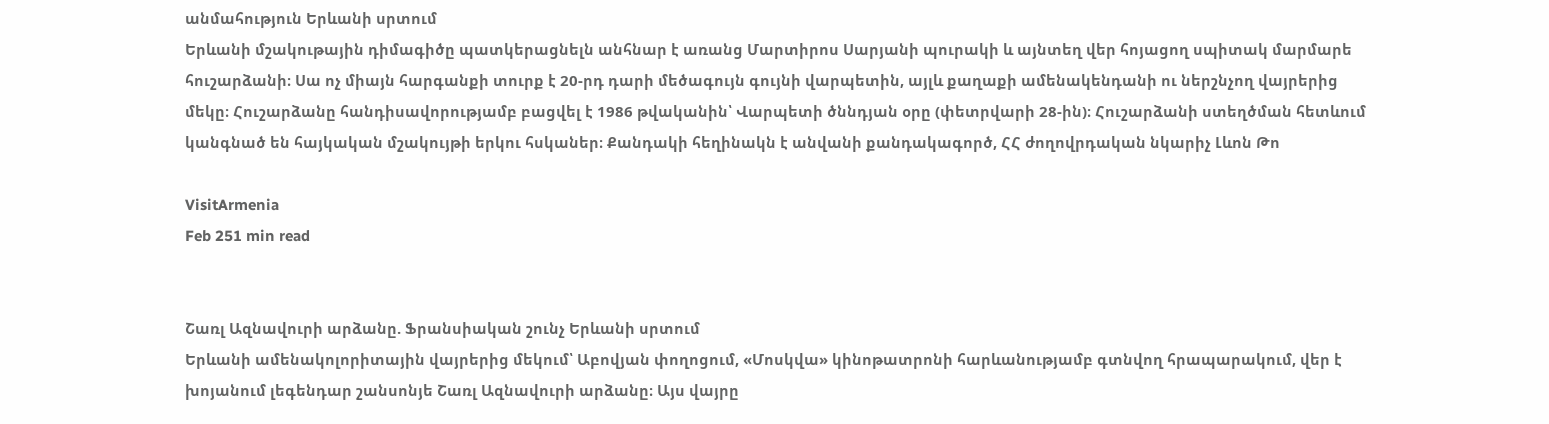անմահություն Երևանի սրտում
Երևանի մշակութային դիմագիծը պատկերացնելն անհնար է առանց Մարտիրոս Սարյանի պուրակի և այնտեղ վեր հոյացող սպիտակ մարմարե հուշարձանի։ Սա ոչ միայն հարգանքի տուրք է 20-րդ դարի մեծագույն գույնի վարպետին, այլև քաղաքի ամենակենդանի ու ներշնչող վայրերից մեկը։ Հուշարձանը հանդիսավորությամբ բացվել է 1986 թվականին՝ Վարպետի ծննդյան օրը (փետրվարի 28-ին)։ Հուշարձանի ստեղծման հետևում կանգնած են հայկական մշակույթի երկու հսկաներ։ Քանդակի հեղինակն է անվանի քանդակագործ, ՀՀ ժողովրդական նկարիչ Լևոն Թո

VisitArmenia
Feb 251 min read


Շառլ Ազնավուրի արձանը. Ֆրանսիական շունչ Երևանի սրտում
Երևանի ամենակոլորիտային վայրերից մեկում՝ Աբովյան փողոցում, «Մոսկվա» կինոթատրոնի հարևանությամբ գտնվող հրապարակում, վեր է խոյանում լեգենդար շանսոնյե Շառլ Ազնավուրի արձանը։ Այս վայրը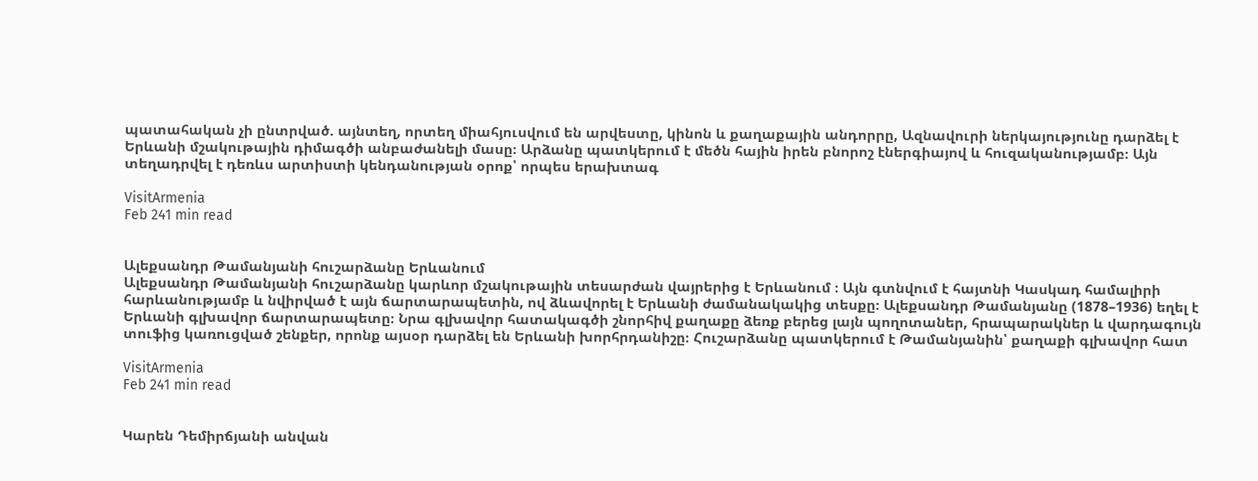պատահական չի ընտրված. այնտեղ, որտեղ միահյուսվում են արվեստը, կինոն և քաղաքային անդորրը, Ազնավուրի ներկայությունը դարձել է Երևանի մշակութային դիմագծի անբաժանելի մասը։ Արձանը պատկերում է մեծն հային իրեն բնորոշ էներգիայով և հուզականությամբ։ Այն տեղադրվել է դեռևս արտիստի կենդանության օրոք՝ որպես երախտագ

VisitArmenia
Feb 241 min read


Ալեքսանդր Թամանյանի հուշարձանը Երևանում
Ալեքսանդր Թամանյանի հուշարձանը կարևոր մշակութային տեսարժան վայրերից է Երևանում ։ Այն գտնվում է հայտնի Կասկադ համալիրի հարևանությամբ և նվիրված է այն ճարտարապետին, ով ձևավորել է Երևանի ժամանակակից տեսքը։ Ալեքսանդր Թամանյանը (1878–1936) եղել է Երևանի գլխավոր ճարտարապետը։ Նրա գլխավոր հատակագծի շնորհիվ քաղաքը ձեռք բերեց լայն պողոտաներ, հրապարակներ և վարդագույն տուֆից կառուցված շենքեր, որոնք այսօր դարձել են Երևանի խորհրդանիշը։ Հուշարձանը պատկերում է Թամանյանին՝ քաղաքի գլխավոր հատ

VisitArmenia
Feb 241 min read


Կարեն Դեմիրճյանի անվան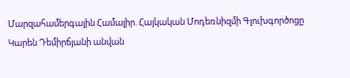Մարզահամերգային Համալիր. Հայկական Մոդեռնիզմի Գլուխգործոցը
Կարեն Դեմիրճյանի անվան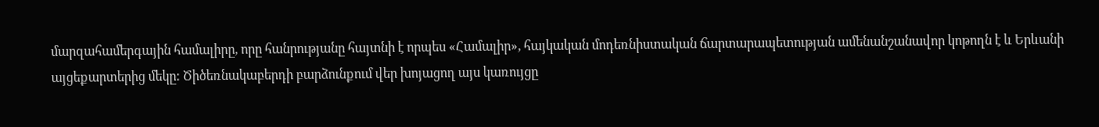մարզահամերգային համալիրը, որը հանրությանը հայտնի է որպես «Համալիր», հայկական մոդեռնիստական ճարտարապետության ամենանշանավոր կոթողն է և Երևանի այցեքարտերից մեկը: Ծիծեռնակաբերդի բարձունքում վեր խոյացող այս կառույցը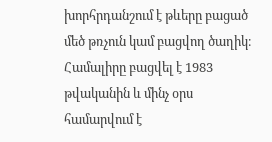խորհրդանշում է թևերը բացած մեծ թռչուն կամ բացվող ծաղիկ։ Համալիրը բացվել է 1983 թվականին և մինչ օրս համարվում է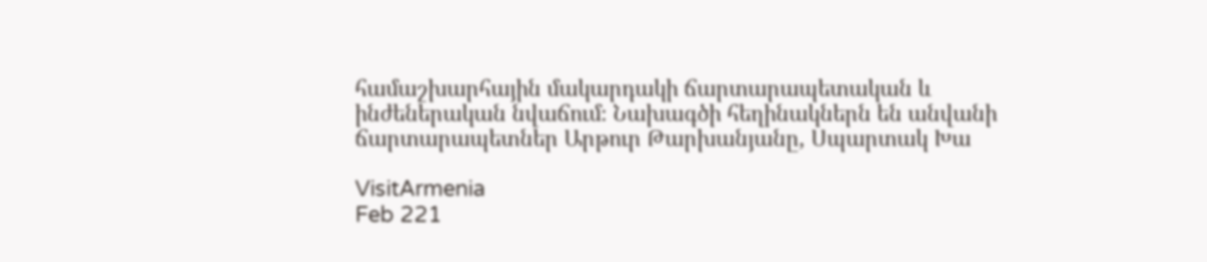համաշխարհային մակարդակի ճարտարապետական և ինժեներական նվաճում։ Նախագծի հեղինակներն են անվանի ճարտարապետներ Արթուր Թարխանյանը, Սպարտակ Խա

VisitArmenia
Feb 221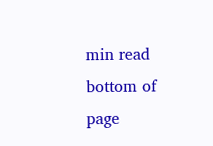min read
bottom of page